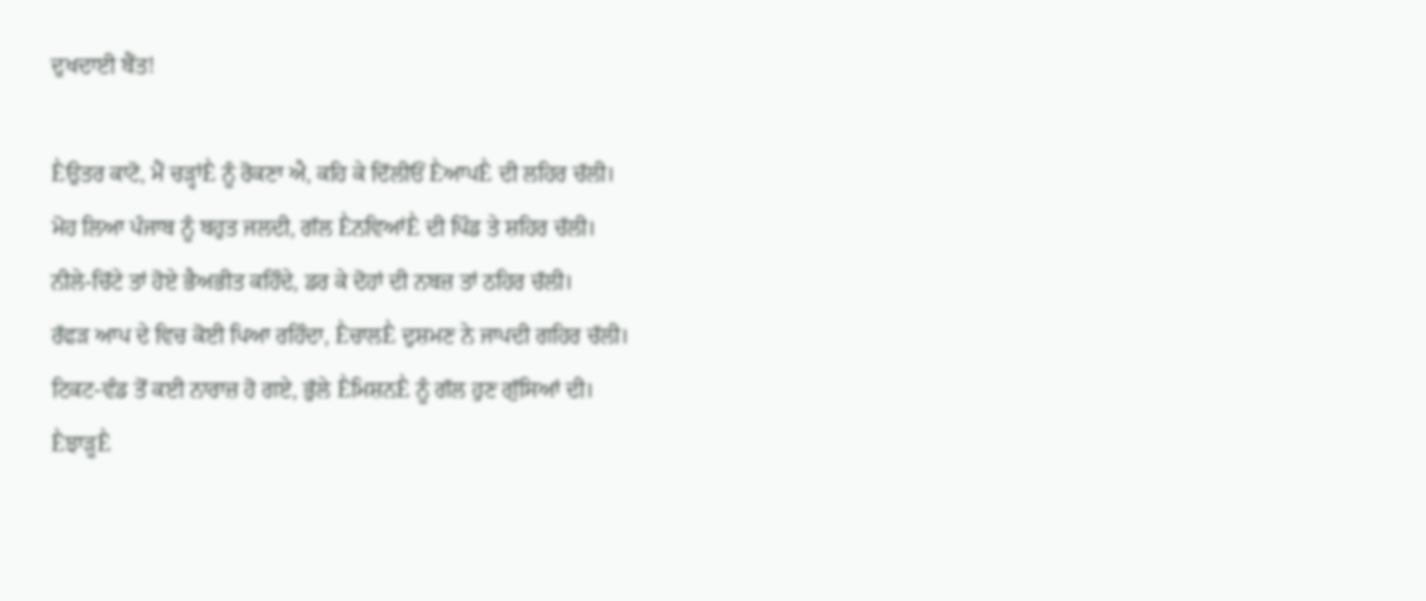ਦੁਖਦਾਈ ਬੈਂਤ!

Ḕਉਤਰ ਕਾਟੋ, ਮੈਂ ਚੜ੍ਹਾਂḔ ਨੂੰ ਰੋਕਣਾ ਐ, ਕਹਿ ਕੇ ਦਿੱਲੀਓਂ ḔਆਪḔ ਦੀ ਲਹਿਰ ਚੱਲੀ।
ਮੋਹ ਲਿਆ ਪੰਜਾਬ ਨੂੰ ਬਹੁਤ ਜਲਦੀ, ਗੱਲ ḔਨਵਿਆਂḔ ਦੀ ਪਿੰਡ ਤੇ ਸ਼ਹਿਰ ਚੱਲੀ।
ਨੀਲੇ-ਚਿੱਟੇ ਤਾਂ ਹੋਏ ਭੈਅਭੀਤ ਕਹਿੰਦੇ, ਡਰ ਕੇ ਦੋਹਾਂ ਦੀ ਨਬਜ਼ ਤਾਂ ਠਹਿਰ ਚੱਲੀ।
ਰੱਫੜ ਆਪ ਦੇ ਵਿਚ ਕੋਈ ਪਿਆ ਰਹਿੰਦਾ, ḔਚਾਲḔ ਦੁਸ਼ਮਣ ਨੇ ਜਾਪਦੀ ਗਹਿਰ ਚੱਲੀ।
ਟਿਕਟ-ਵੰਡ ਤੋਂ ਕਈ ਨਾਰਾਜ਼ ਹੋ ਗਏ, ਭੁੱਲੇ Ḕਮਿਸ਼ਨḔ ਨੂੰ ਗੱਲ ਹੁਣ ਗੁੱਸਿਆਂ ਦੀ।
ḔਝਾੜੂḔ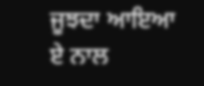ਜੂਝਦਾ ਆਇਆ ਏ ਨਾਲ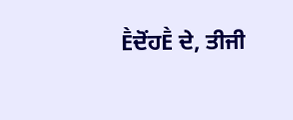ḔਦੋਂਹḔ ਦੇ, ਤੀਜੀ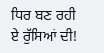ਧਿਰ ਬਣ ਰਹੀ ਏ ਰੁੱਸਿਆਂ ਦੀ!